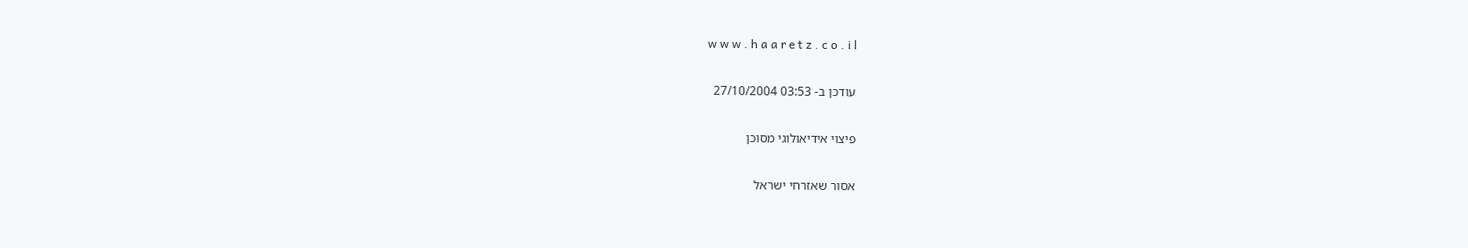w w w . h a a r e t z . c o . i l

עודכן ב- 03:53 27/10/2004

פיצוי אידיאולוגי מסוכן

אסור שאזרחי ישראל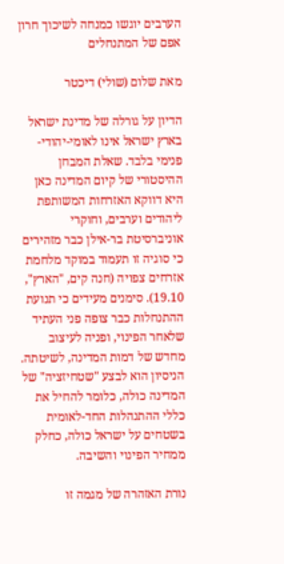הערבים יוגשו כמנחה לשיכוך חרון אפם של המתנחלים

מאת שלום (שולי) דיכטר

הדיון על גורלה של מדינת ישראל בארץ ישראל אינו לאומי-יהודי-פנימי בלבד. שאלת המבחן ההיסטורי של קיום המדינה כאן היא דווקא האזרחות המשותפת ליהודים וערבים, וחוקרי אוניברסיטת בר-אילן כבר מזהירים כי סוגיה זו תעמוד במוקד מלחמת אזרחים צפויה (חנה קים, "הארץ", 19.10). סימנים מעידים כי תנועת ההתנחלות כבר צופה פני העתיד שלאחר הפינוי, ופניה לעיצוב מחדש של דמות המדינה, לשיטתה. הניסיון הוא לבצע "שטחיזציה" של המדינה כולה, כלומר להחיל את כללי ההתנהלות החד-לאומית בשטחים על ישראל כולה, כחלק ממחיר הפינוי והשיבה.

נורת האזהרה של מגמה זו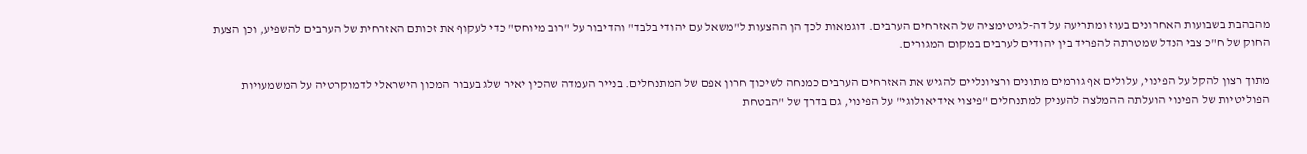מהבהבת בשבועות האחרונים בעוז ומתריעה על דה-לגיטימציה של האזרחים הערבים. דוגמאות לכך הן ההצעות ל"משאל עם יהודי בלבד" והדיבור על "רוב מיוחס" כדי לעקוף את זכותם האזרחית של הערבים להשפיע, וכן הצעת החוק של ח"כ צבי הנדל שמטרתה להפריד בין יהודים לערבים במקום המגורים.

מתוך רצון להקל על הפינוי, עלולים אף גורמים מתונים ורציונליים להגיש את האזרחים הערבים כמנחה לשיכוך חרון אפם של המתנחלים. בנייר העמדה שהכין יאיר שלג בעבור המכון הישראלי לדמוקרטיה על המשמעויות הפוליטיות של הפינוי הועלתה ההמלצה להעניק למתנחלים "פיצוי אידיאולוגי" על הפינוי, גם בדרך של "הבטחת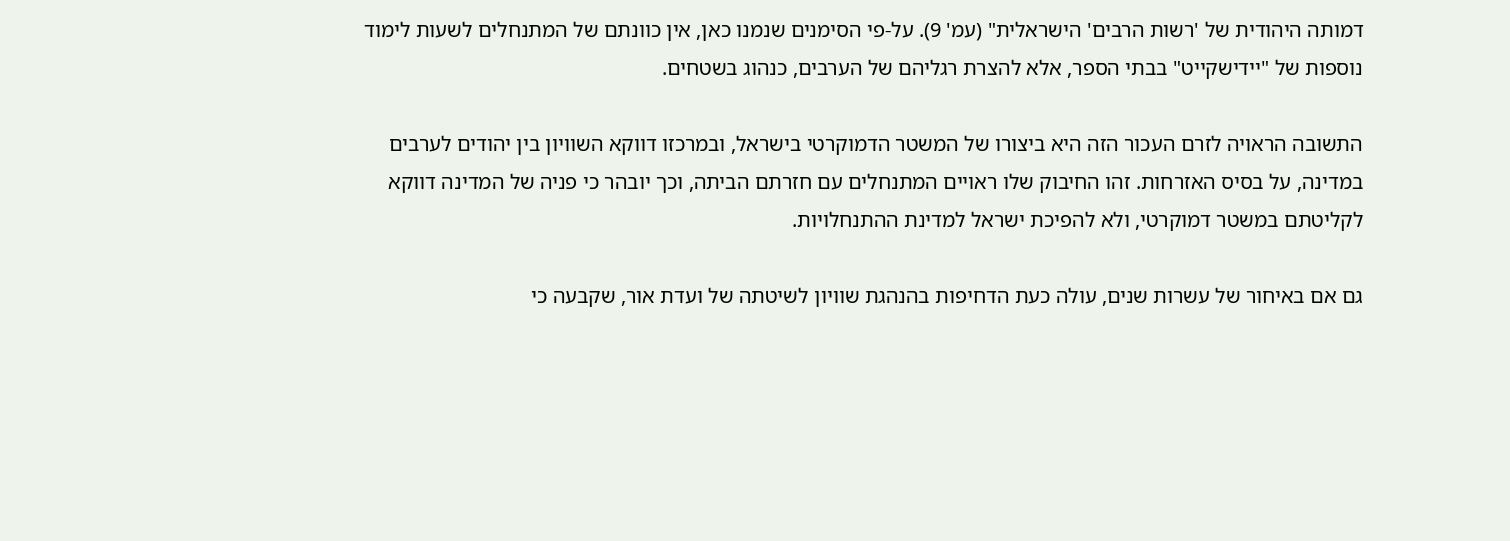דמותה היהודית של 'רשות הרבים' הישראלית" (עמ' 9). על-פי הסימנים שנמנו כאן, אין כוונתם של המתנחלים לשעות לימוד נוספות של "יידישקייט" בבתי הספר, אלא להצרת רגליהם של הערבים, כנהוג בשטחים.

התשובה הראויה לזרם העכור הזה היא ביצורו של המשטר הדמוקרטי בישראל, ובמרכזו דווקא השוויון בין יהודים לערבים במדינה, על בסיס האזרחות. זהו החיבוק שלו ראויים המתנחלים עם חזרתם הביתה, וכך יובהר כי פניה של המדינה דווקא לקליטתם במשטר דמוקרטי, ולא להפיכת ישראל למדינת ההתנחלויות.

גם אם באיחור של עשרות שנים, עולה כעת הדחיפות בהנהגת שוויון לשיטתה של ועדת אור, שקבעה כי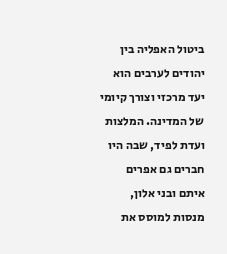ביטול האפליה בין יהודים לערבים הוא יעד מרכזי וצורך קיומי של המדינה. המלצות ועדת לפיד, שבה היו חברים גם אפרים איתם ובני אלון, מנסות למוסס את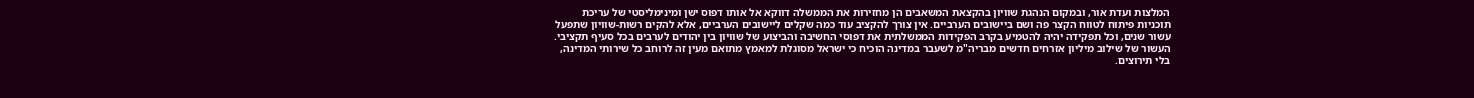המלצות ועדת אור, ובמקום הנהגת שוויון בהקצאת המשאבים הן מחזירות את הממשלה דווקא אל אותו דפוס ישן ומינימליסטי של עריכת תוכניות פיתוח לטווח הקצר פה ושם ביישובים הערביים. אין צורך להקציב עוד כמה שקלים ליישובים הערביים, אלא להקים רשות-שוויון שתפעל עשור שנים, וכל תפקידה יהיה להטמיע בקרב הפקידות הממשלתית את דפוסי החשיבה והביצוע של שוויון בין יהודים לערבים בכל סעיף תקציבי. העשור של שילוב מיליון אזרחים חדשים מבריה"מ לשעבר במדינה הוכיח כי ישראל מסוגלת למאמץ מתואם מעין זה לרוחב כל שירותי המדינה, בלי תירוצים.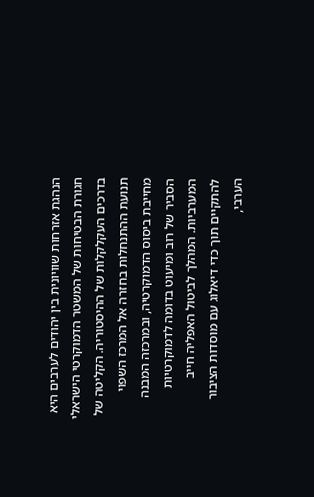הנהגת אזרחות שוויונית בין יהודים לערבים היא חגורת הבטיחות של המשטר הדמוקרטי הישראלי בדרכים העקלקלות של ההיסטוריה. הקליטה של תנועת ההתנחלות בחזרה אל המרכז השפוי מחייבת ביסוס הדמוקרטיה, ובמרכזה המבנה הסביר של רוב ומיעוט בדומה לדמוקרטיות המערביות. המהלך לביטול האפליה חייב להתקיים תוך כדי דיאלוג עם מוסדות הציבור הערבי,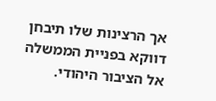אך הרצינות שלו תיבחן דווקא בפניית הממשלה אל הציבור היהודי.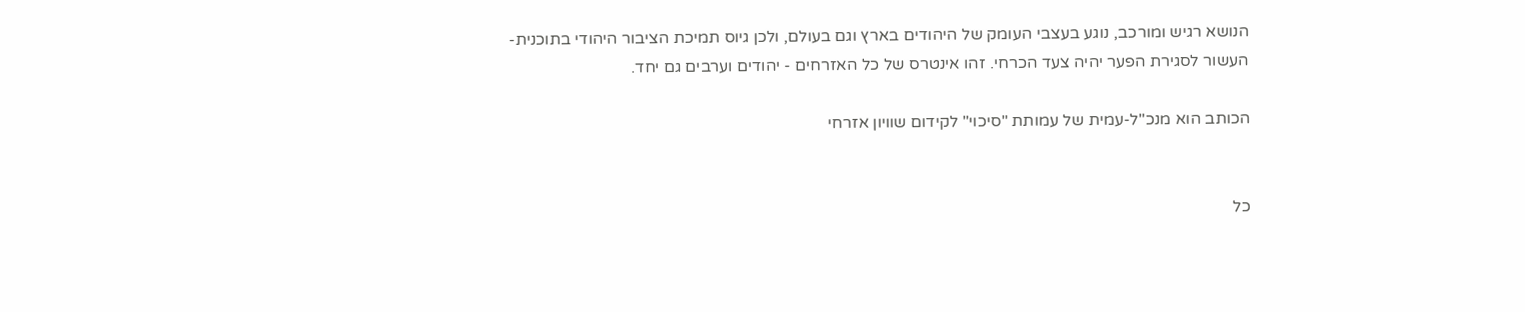הנושא רגיש ומורכב, נוגע בעצבי העומק של היהודים בארץ וגם בעולם, ולכן גיוס תמיכת הציבור היהודי בתוכנית-העשור לסגירת הפער יהיה צעד הכרחי. זהו אינטרס של כל האזרחים - יהודים וערבים גם יחד.

הכותב הוא מנכ"ל-עמית של עמותת "סיכוי" לקידום שוויון אזרחי


כל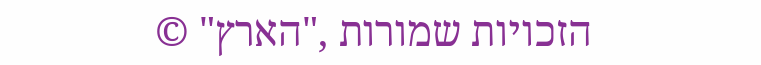הזכויות שמורות ,"הארץ" ©